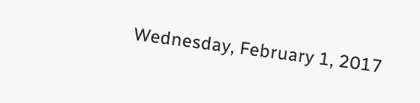Wednesday, February 1, 2017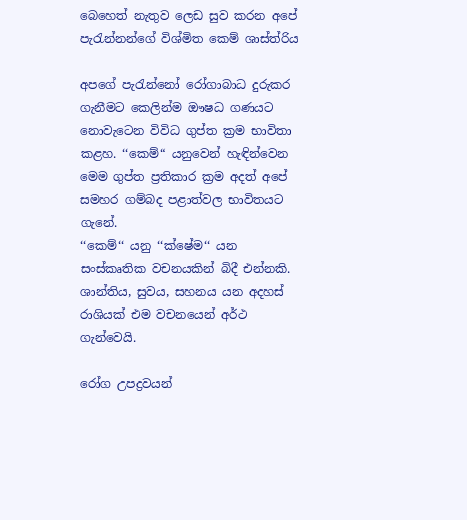බෙහෙත් නැතුව ලෙඩ සුව කරන අපේ පැරැන්නන්ගේ විශ්මිත කෙම් ශාස්ත්රිය

අපගේ පැරැන්නෝ රෝගාබාධ දුරුකර ගැනීමට කෙලින්ම ඖෂධ ගණයට නොවැටෙන විවිධ ගුප්ත ක්‍රම භාවිතා කළහ. ‘‘කෙම්“ යනුවෙන් හැඳින්වෙන මෙම ගුප්ත ප්‍රතිකාර ක්‍රම අදත් අපේ සමහර ගම්බද පළාත්වල භාවිතයට ගැනේ.
‘‘කෙම්‘‘ යනු ‘‘ක්ෂේම‘‘ යන සංස්කෘතික වචනයකින් බිදී එන්නකි. ශාන්තිය, සුවය, සහනය යන අදහස් රාශියක් එම වචනයෙන් අර්ථ ගැන්වෙයි.

රෝග උපද්‍රවයන්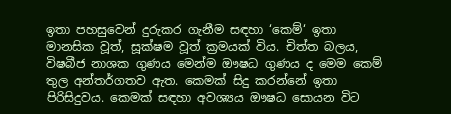ඉතා පහසුවෙන් දුරුකර ගැනීම සඳහා ‘කෙම්‘ ඉතා මානසික වූත්, සූක්ෂම වූත් ක්‍රමයක් විය. චිත්ත බලය, විෂබීජ නාශක ගුණය මෙන්ම ඖෂධ ගුණය ද මෙම කෙම් තුල අන්තර්ගතව ඇත. කෙමක් සිදු කරන්නේ ඉතා පිරිසිදුවය. කෙමක් සඳහා අවශ්‍යය ඖෂධ සොයන විට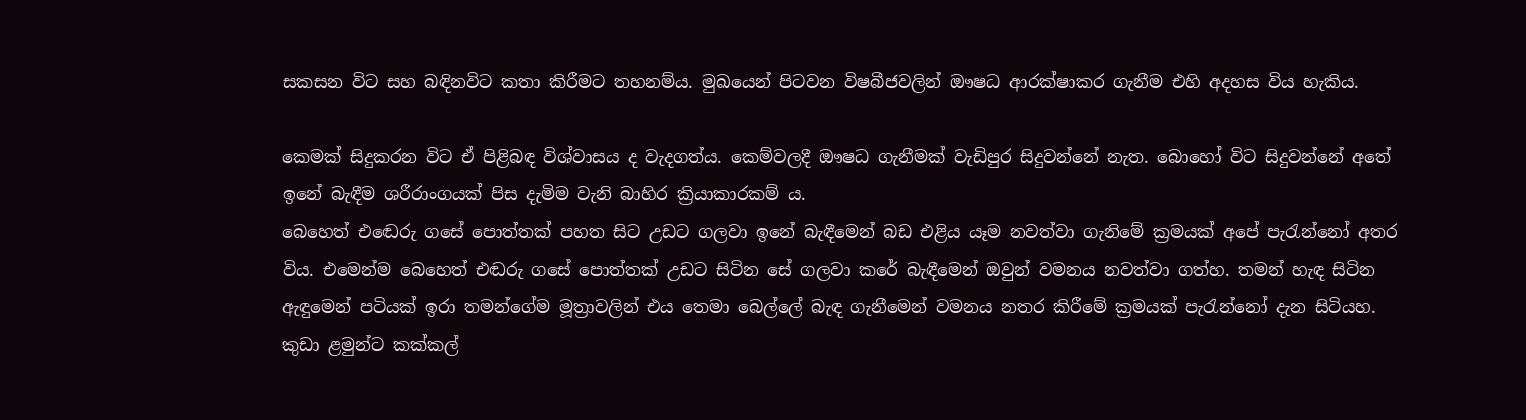සකසන විට සහ බඳිනවිට කතා කිරීමට තහනම්ය. මුඛයෙන් පිටවන විෂබීජවලින් ඖෂධ ආරක්ෂාකර ගැනීම එහි අදහස විය හැකිය.

කෙමක් සිදුකරන විට ඒ පිළිබඳ විශ්වාසය ද වැදගත්ය. කෙම්වලදී ඖෂධ ගැනීමක් වැඩිපුර සිදුවන්නේ නැත. බොහෝ විට සිදුවන්නේ අතේ ඉනේ බැඳීම ශරීරාංගයක් පිස දැමිම වැනි බාහිර ක්‍රියාකාරකම් ය.
බෙහෙත් එඬෙරු ගසේ පොත්තක් පහත සිට උඩට ගලවා ඉනේ බැඳීමෙන් බඩ එළිය යෑම නවත්වා ගැනිමේ ක්‍රමයක් අපේ පැරැන්නෝ අතර විය. එමෙන්ම බෙහෙත් එඬරු ගසේ පොත්තක් උඩට සිටින සේ ගලවා කරේ බැඳීමෙන් ඔවුන් වමනය නවත්වා ගත්හ. තමන් හැඳ සිටින ඇඳුමෙන් පටියක් ඉරා තමන්ගේම මූත්‍රාවලින් එය තෙමා බෙල්ලේ බැඳ ගැනීමෙන් වමනය නතර කිරීමේ ක්‍රමයක් පැරැන්නෝ දැන සිටියහ.
කුඩා ළමුන්ට කක්කල්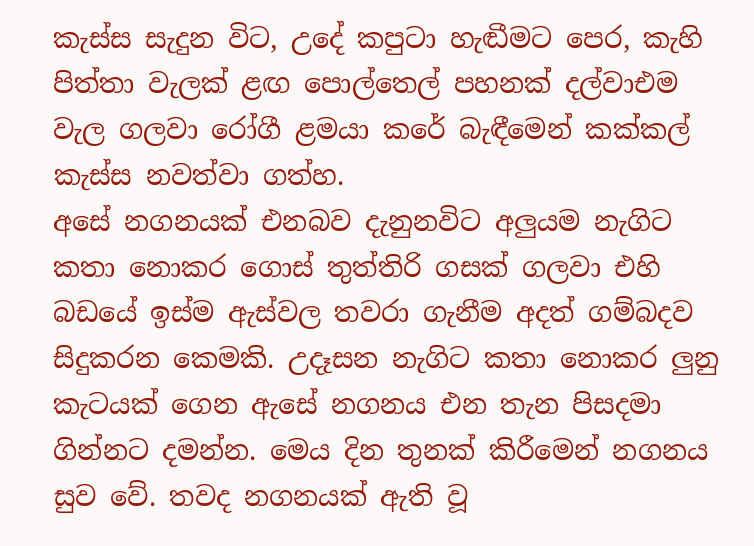කැස්ස සැදුන විට, උදේ කපුටා හැඬීමට පෙර, කැහි පිත්තා වැලක් ළඟ පොල්තෙල් පහනක් දල්වාඑම වැල ගලවා රෝගී ළමයා කරේ බැඳීමෙන් කක්කල් කැස්ස නවත්වා ගත්හ.
අසේ නගනයක් එනබව දැනුනවිට අලුයම නැගිට කතා නොකර ගොස් තුත්තිරි ගසක් ගලවා එහි බඩයේ ඉස්ම ඇස්වල තවරා ගැනීම අදත් ගම්බදව සිදුකරන කෙමකි. උදෑසන නැගිට කතා නොකර ලුනු කැටයක් ගෙන ඇසේ නගනය එන තැන පිසදමා ගින්නට දමන්න. මෙය දින තුනක් කිරීමෙන් නගනය සුව වේ. තවද නගනයක් ඇති වූ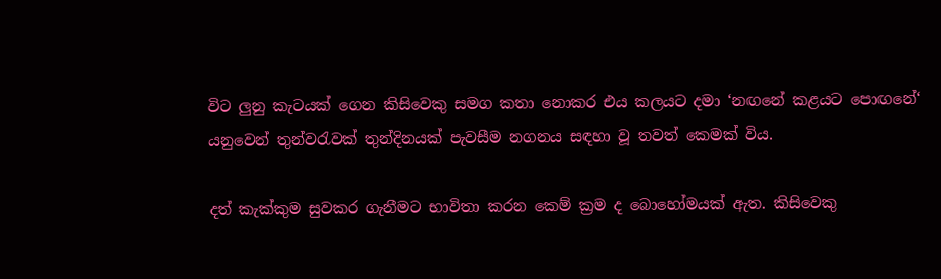විට ලුනු කැටයක් ගෙන කිසිවෙකු සමග කතා නොකර එය කලයට දමා ‘නඟනේ කළයට පොඟනේ‘ යනුවෙන් තුන්වරැවක් තුන්දිනයක් පැවසීම නගනය සඳහා වූ තවත් කෙමක් විය.

දත් කැක්කුම සුවකර ගැනීමට භාවිතා කරන කෙම් ක්‍රම ද බොහෝමයක් ඇත. කිසිවෙකු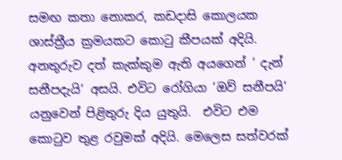සමඟ කතා නොකර, කඩදාසි කොලයක ශාස්ත්‍රීය ක්‍රමයකට කොටු කීපයක් අදියි. අනතුරුව දත් කැක්කුම ඇති අයගෙන් ‘ දැන් සනීපදැයි‘ අසයි. එවිට රෝගියා ‘ඔව් සනීපයි‘ යනුවෙන් පිළිතුරු දිය යුතුයි.  එවිට එම කොටුව තුළ රවුමක් අදියි. මෙලෙස සත්වරක්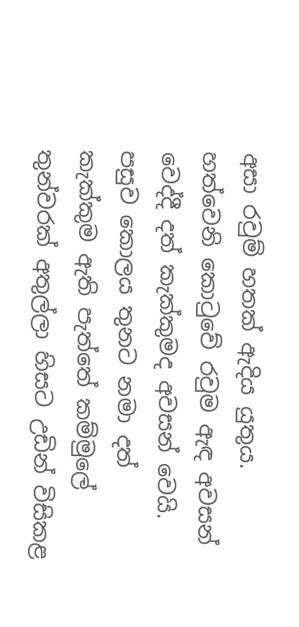අසා රවුම් හතක් ඇදිය යුතුය. හත්වෙනි කොටුවේ රවුම ඇඳ අවසන් වෙද්දී දත් කැක්කුමද අවසන් වෙයි. පසුව කොලය තුනට නමා දත් කැක්කුම ඇති පැත්තේ කම්මුලේ තුන්වරක් අතුල්ලා හිසට උඩින් විසිකළ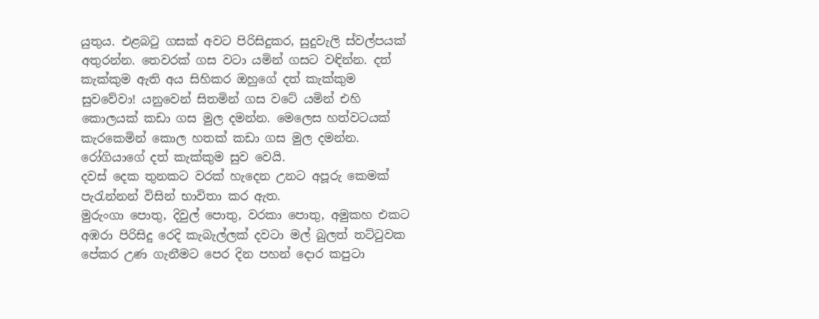යුතුය. එළබටු ගසක් අවට පිරිසිදුකර, සුදුවැලි ස්වල්පයක් අතුරන්න. තෙවරක් ගස වටා යමින් ගසට වඳින්න. දත් කැක්කුම ඇති අය සිහිකර ඔහුගේ දත් කැක්කුම සුවවේවා! යනුවෙන් සිතමින් ගස වටේ යමින් එහි කොලයක් කඩා ගස මුල දමන්න. මෙලෙස හත්වටයක් කැරකෙමින් කොල හතක් කඩා ගස මුල දමන්න. රෝගියාගේ දත් කැක්කුම සුව වෙයි.
දවස් දෙක තුනකට වරක් හැදෙන උනට අපූරු කෙමක් පැරැන්නන් විසින් භාවිතා කර ඇත.
මුරුංගා පොතු, දිවුල් පොතු, වරකා පොතු, අමුකහ එකට අඹරා පිරිසිදු රෙදි කැබැල්ලක් දවටා මල් බුලත් තට්ටුවක පේකර උණ ගැනීමට පෙර දින පහන් දොර කපුටා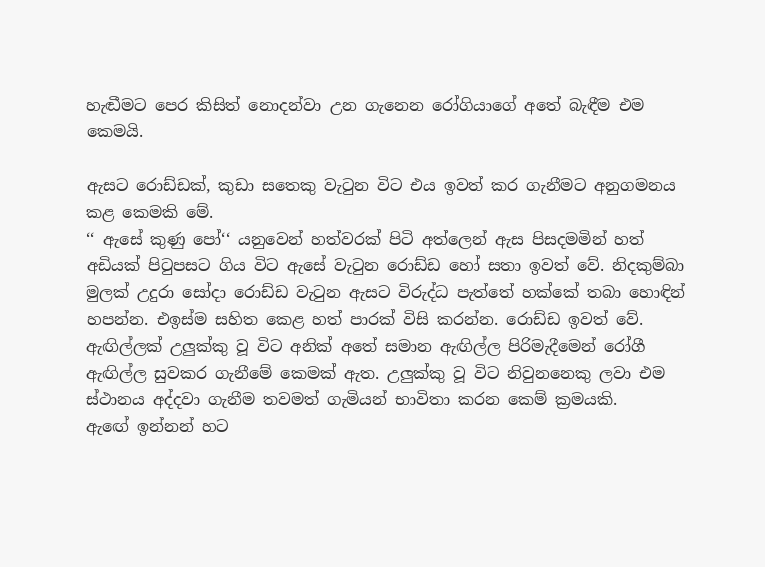හැඬීමට පෙර කිසිත් නොදන්වා උන ගැනෙන රෝගියාගේ අතේ බැඳීම එම කෙමයි.

ඇසට රොඩ්ඩක්, කුඩා සතෙකු වැටුන විට එය ඉවත් කර ගැනීමට අනුගමනය කළ කෙමකි මේ.
‘‘ ඇසේ කුණු පෝ‘‘ යනුවෙන් හත්වරක් පිටි අත්ලෙන් ඇස පිසදමමින් හත් අඩියක් පිටුපසට ගිය විට ඇසේ වැටුන රොඩ්ඩ හෝ සතා ඉවත් වේ. නිදකුම්බා මුලක් උදුරා සෝදා රොඩ්ඩ වැටුන ඇසට විරුද්ධ පැත්තේ හක්කේ තබා හොඳින් හපන්න. එඉස්ම සහිත කෙළ හත් පාරක් විසි කරන්න. රොඩ්ඩ ඉවත් වේ.
ඇඟිල්ලක් උලුක්කු වූ විට අනික් අතේ සමාන ඇඟිල්ල පිරිමැදීමෙන් රෝගී ඇඟිල්ල සුවකර ගැනීමේ කෙමක් ඇත. උලුක්කු වූ විට නිවුනනෙකු ලවා එම ස්ථානය අද්දවා ගැනීම තවමත් ගැමියන් භාවිතා කරන කෙම් ක්‍රමයකි.
ඇඟේ ඉන්නන් හට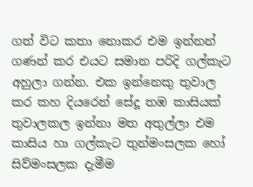ගත් විට කතා නොකර එම ඉන්නන් ගණන් කර එයට සමාන පරිදි ගල්කැට අහුලා ගන්න. එක ඉන්නෙකු තුවාල කර කහ දියරෙන් සේදූ තඹ කාසියක් තුවාලකල ඉන්නා මත අතුල්ලා එම කාසිය හා ගල්කැට තුන්මංසලක හෝ සිව්මංසලක දැමීම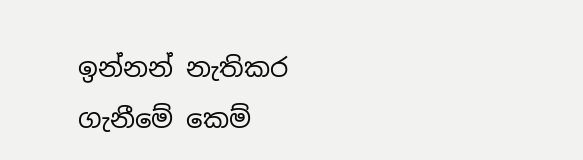ඉන්නන් නැතිකර ගැනීමේ කෙම්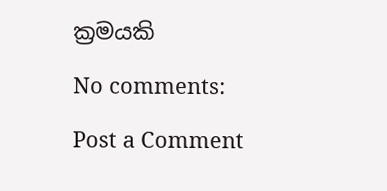ක්‍රමයකි

No comments:

Post a Comment